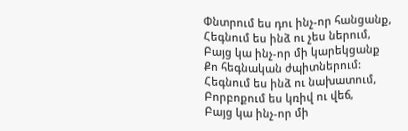Փնտրում ես դու ինչ-որ հանցանք,
Հեգնում ես ինձ ու չես ներում,
Բայց կա ինչ-որ մի կարեկցանք
Քո հեգնական ժպիտներում:
Հեգնում ես ինձ ու նախատում,
Բորբոքում ես կռիվ ու վեճ,
Բայց կա ինչ-որ մի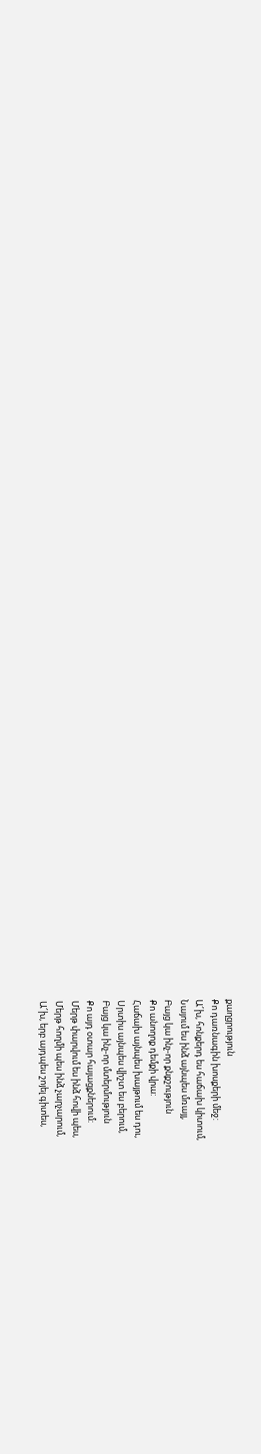քաղցրություն
Քո դառնագին խոսքերի մեջ:
Ա՜խ, հոնքերդ ես հաճախ կիտում,
Նայում ես ինձ այնպես մռայլ,
Բայց կա ինչ-որ քնքշություն
Քո անողոք դեմքի վրա:
Հաճախ այնպես խայթում ես դու,
Սրտիս այնպես վիշտ ես բերում,
Բայց կա ինչ-որ մտերմություն
Քո այդ օտար հայացքներում:
Մերթ փարվում ես ինձ հովի պես,
Մերթ հողմի պես ինձ չարչարում,
Ա՜խ, երբ այդպես շոյել գիտես,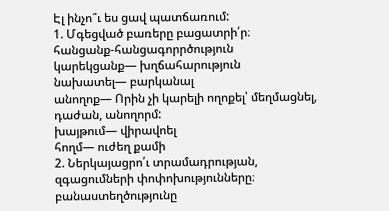Էլ ինչո՞ւ ես ցավ պատճառում:
1. Մգեցված բառերը բացատրի՛ր։
հանցանք-հանցագորրծություն
կարեկցանք— խղճահարություն
նախատել— բարկանալ
անողոք— Որին չի կարելի ողոքել՝ մեղմացնել, դաժան, անողորմ:
խայթում— վիրավոել
հողմ— ուժեղ քամի
2. Ներկայացրո՛ւ տրամադրության, զգացումների փոփոխությունները։
բանաստեղծությունը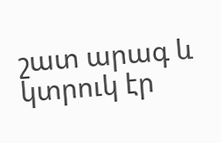շատ արագ և կտրուկ էր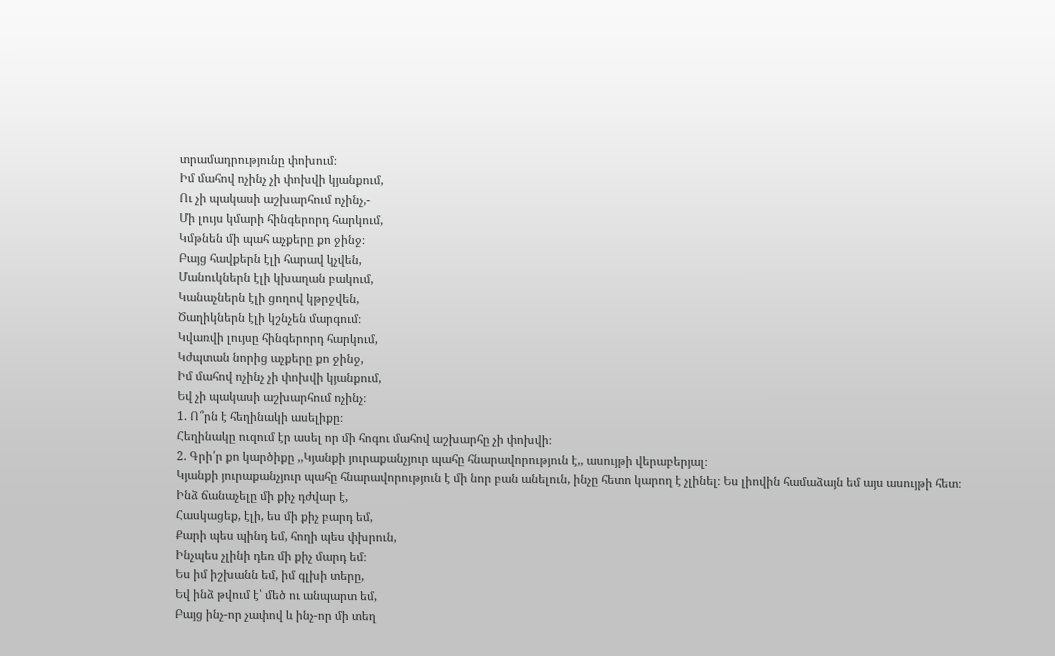տրամադրությունը փոխում։
Իմ մահով ոչինչ չի փոխվի կյանքում,
Ու չի պակասի աշխարհում ոչինչ,-
Մի լույս կմարի հինգերորդ հարկում,
Կմթնեն մի պահ աչքերը քո ջինջ։
Բայց հավքերն էլի հարավ կչվեն,
Մանուկներն էլի կխաղան բակում,
Կանաչներն էլի ցողով կթրջվեն,
Ծաղիկներն էլի կշնչեն մարգում։
Կվառվի լույսը հինգերորդ հարկում,
Կժպտան նորից աչքերը քո ջինջ,
Իմ մահով ոչինչ չի փոխվի կյանքում,
Եվ չի պակասի աշխարհում ոչինչ։
1. Ո՞րն է հեղինակի ասելիքը։
Հեղինակը ուզում էր ասել որ մի հոգու մահով աշխարհը չի փոխվի։
2. Գրի՛ր քո կարծիքը ,,Կյանքի յուրաքանչյուր պահը հնարավորություն է,, ասույթի վերաբերյալ։
Կյանքի յուրաքանչյուր պահը հնարավորություն է մի նոր բան անելուն, ինչը հետո կարող է չլինել։ Ես լիովին համաձայն եմ այս ասույթի հետ։
Ինձ ճանաչելը մի քիչ դժվար է,
Հասկացեք, էլի, ես մի քիչ բարդ եմ,
Քարի պես պինդ եմ, հողի պես փխրուն,
Ինչպես չլինի դեռ մի քիչ մարդ եմ։
Ես իմ իշխանն եմ, իմ գլխի տերը,
Եվ ինձ թվում է՝ մեծ ու անպարտ եմ,
Բայց ինչ-որ չափով և ինչ-որ մի տեղ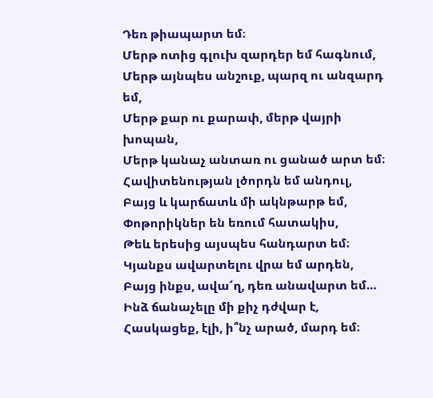Դեռ թիապարտ եմ։
Մերթ ոտից գլուխ զարդեր եմ հագնում,
Մերթ այնպես անշուք, պարզ ու անզարդ եմ,
Մերթ քար ու քարափ, մերթ վայրի խոպան,
Մերթ կանաչ անտառ ու ցանած արտ եմ։
Հավիտենության լծորդն եմ անդուլ,
Բայց և կարճատև մի ակնթարթ եմ,
Փոթորիկներ են եռում հատակիս,
Թեև երեսից այսպես հանդարտ եմ։
Կյանքս ավարտելու վրա եմ արդեն,
Բայց ինքս, ավա՜ղ, դեռ անավարտ եմ…
Ինձ ճանաչելը մի քիչ դժվար է,
Հասկացեք, էլի, ի՞նչ արած, մարդ եմ։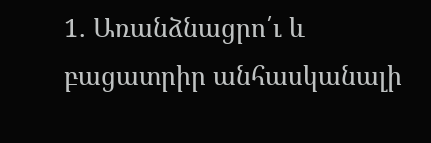1. Առանձնացրո՛ւ և բացատրիր անհասկանալի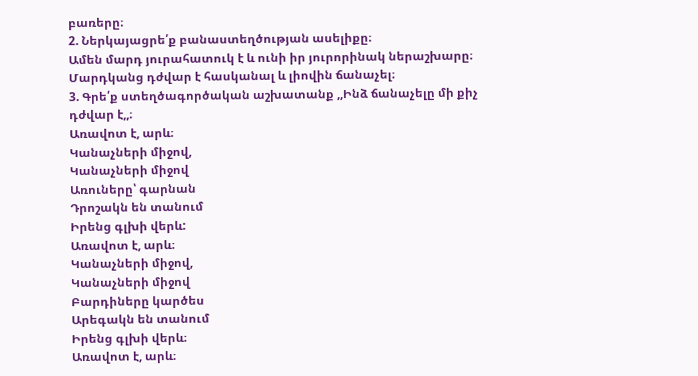բառերը։
2. Ներկայացրե՛ք բանաստեղծության ասելիքը։
Ամեն մարդ յուրահատուկ է և ունի իր յուրորինակ ներաշխարը։ Մարդկանց դժվար է հասկանալ և լիովին ճանաչել։
3. Գրե՛ք ստեղծագործական աշխատանք ,,Ինձ ճանաչելը մի քիչ դժվար է,,։
Առավոտ է, արև։
Կանաչների միջով,
Կանաչների միջով
Առուները՝ գարնան
Դրոշակն են տանում
Իրենց գլխի վերև:
Առավոտ է, արև։
Կանաչների միջով,
Կանաչների միջով
Բարդիները կարծես
Արեգակն են տանում
Իրենց գլխի վերև։
Առավոտ է, արև։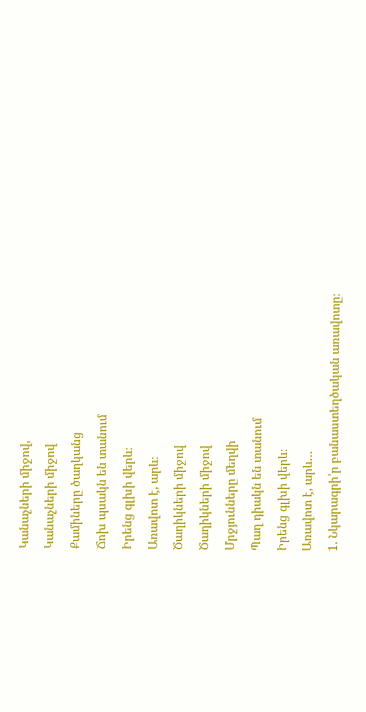Կանաչների միջով,
Կանաչների միջով
Քամիները ծաղկանց
Ճոխ պսակն են տանում
Իրենց գլխի վերև։
Առավոտ է, արև։
Ծաղիկների միջով
Ծաղիկների միջով
Մրջյունները մեղվի
Պաղ դիակն են տանում
Իրենց գլխի վերև։
Առավոտ է, արև…
1. Նկարագրի՛ր բանաստեղծական առավոտը։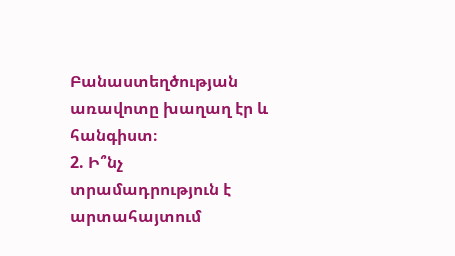Բանաստեղծության առավոտը խաղաղ էր և հանգիստ։
2. Ի՞նչ տրամադրություն է արտահայտում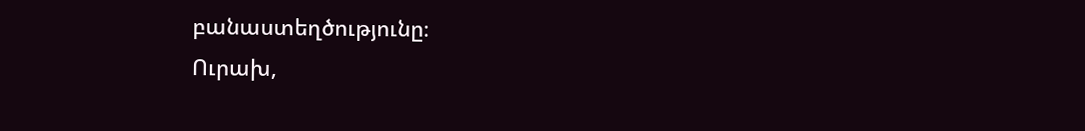բանաստեղծությունը։
Ուրախ,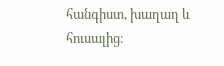հանգիստ, խաղաղ և հուսալից։